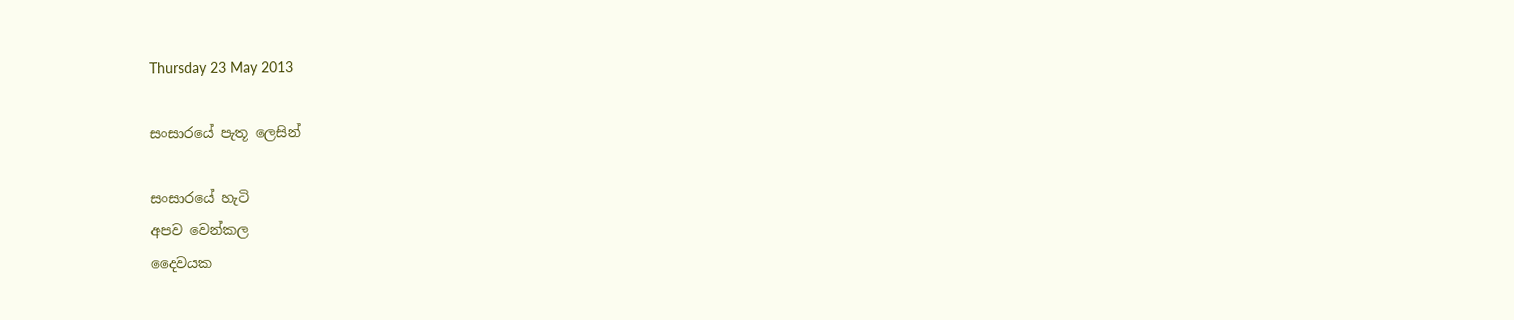Thursday 23 May 2013

සංසාරයේ පැතූ ලෙසින්

සංසාරයේ හැටි
අපව වෙන්කල
දෛවයක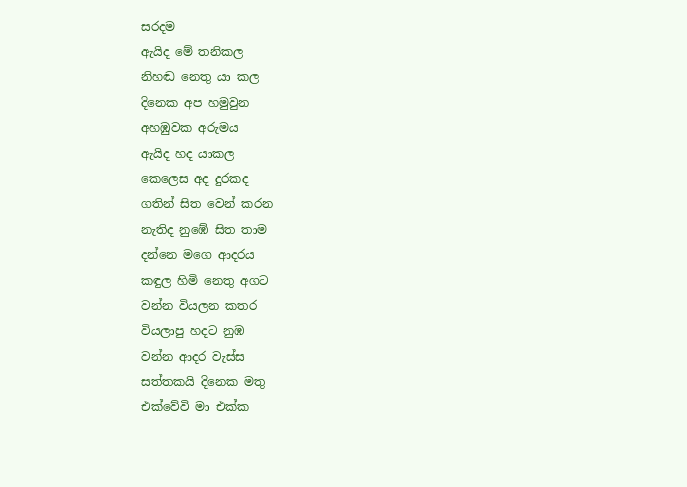සරදම
ඇයිද මේ තනිකල
නිහඬ නෙතු යා කල
දිනෙක අප හමුවුන
අහඹුවක අරුමය
ඇයිද හද යාකල
කෙලෙස අද දුරකද
ගතින් සිත වෙන් කරන
නැතිද නුඹේ සිත තාම
දන්නෙ මගෙ ආදරය
කඳුල හිමි නෙතු අගට
වන්න වියලන කතර
වියලාපු හදට නුඹ
වන්න ආදර වැස්ස
සත්තකයි දිනෙක මතු
එක්වේවි මා එක්ක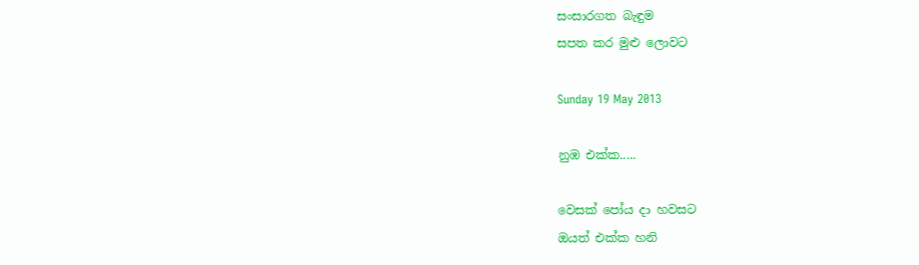සංසාරගත බැඳුම
සපත කර මුළු ලොවට

Sunday 19 May 2013

නුඹ එක්ක.....

වෙසක් පෝය දා හවසට
ඔයත් එක්ක හනි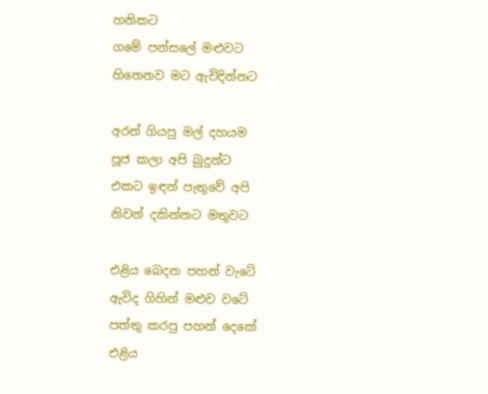හනිකට
ගමේ පන්සලේ මළුවට
හිතෙනව මට ඇවිදින්නට

අරන් ගියපු මල් දහයම
පූජ කලා අපි බුදුන්ට
එකට ඉඳන් පැතුවේ අපි
නිවන් දකින්නට මතුවට

එළිය බෙදන පහන් වැටේ
ඇවිද ගිහින් මළුව වටේ
පත්තු කරපු පහන් දෙකේ
එළිය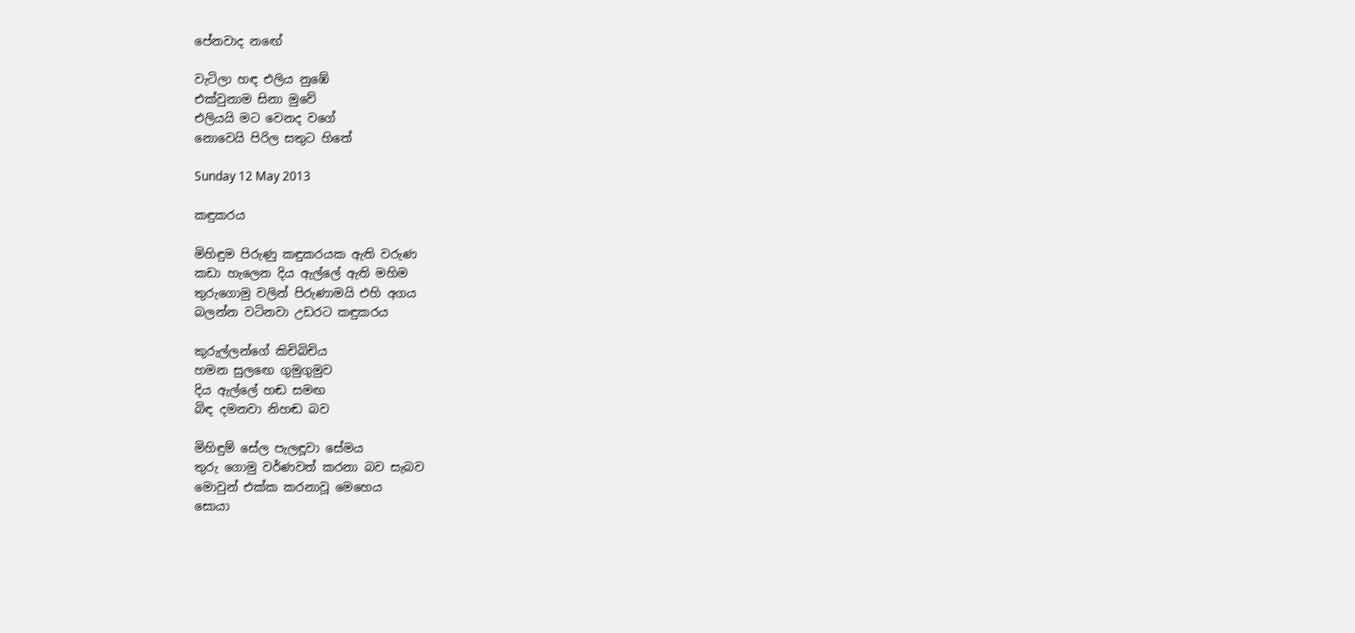පේනවාද නඟේ

වැටිලා හඳ එලිය නුඹේ
එක්වුනාම සිනා මුවේ
එලියයි මට වෙනද වගේ
නොවෙයි පිරිල සතුට හිතේ

Sunday 12 May 2013

කඳුකරය

මිහිඳුම පිරුණු කඳුකරයක ඇති වරුණ
කඩා හැලෙන දිය ඇල්ලේ ඇති මහිම
තුරුගොමු වලින් පිරුණාමයි එහි අගය
බලන්න වටිනවා උඩරට කඳුකරය

කුරුල්ලන්ගේ කිචිබිචිය
හමන සුලඟෙ ගුමුගුමුව
දිය ඇල්ලේ හඬ සමඟ
බිඳ දමනවා නිහඬ බව

මිහිඳුම් සේල පැලඳූවා සේමය
තුරු ගොමු වර්ණවත් කරනා බව සැබව
මොවුන් එක්ක කරනාවූ මෙහෙය
සොයා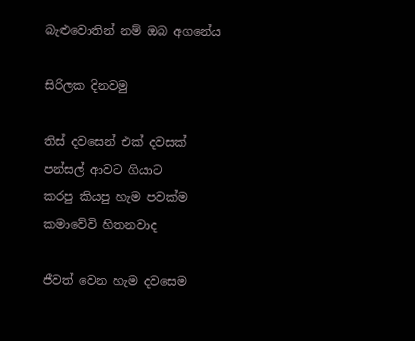බැළුවොතින් නම් ඔබ අගනේය

සිරිලක දිනවමු

තිස් දවසෙන් එක් දවසක්
පන්සල් ආවට ගියාට
කරපු කියපු හැම පවක්ම
කමාවේවි හිතනවාද

ජීවත් වෙන හැම දවසෙම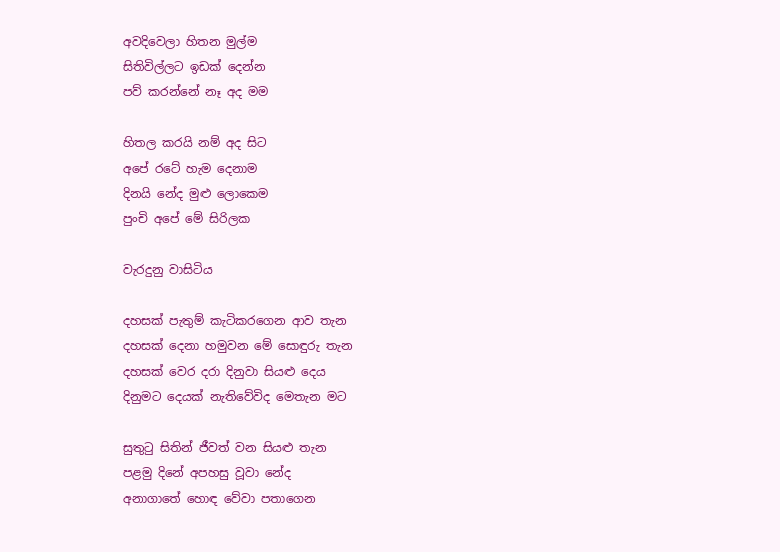අවදිවෙලා හිතන මුල්ම
සිතිවිල්ලට ඉඩක් දෙන්න
පව් කරන්නේ නෑ අද මම

හිතල කරයි නම් අද සිට
අපේ රටේ හැම දෙනාම
දිනයි නේද මුළු ලොකෙම
පුංචි අපේ මේ සිරිලක

වැරදුනු වාසිටිය

දහසක් පැතුම් කැටිකරගෙන ආව තැන
දහසක් දෙනා හමුවන මේ සොඳුරු තැන
දහසක් වෙර දරා දිනුවා සියළු දෙය
දිනුමට දෙයක් නැතිවේවිද මෙතැන මට

සුතුටු සිතින් ජීවත් වන සියළු තැන
පළමු දිනේ අපහසු වූවා නේද
අනාගාතේ හොඳ වේවා පතාගෙන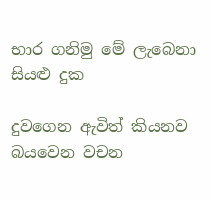භාර ගනිමු මේ ලැබෙනා සියළු දුක

දුවගෙන ඇවිත් කියනව බයවෙන වචන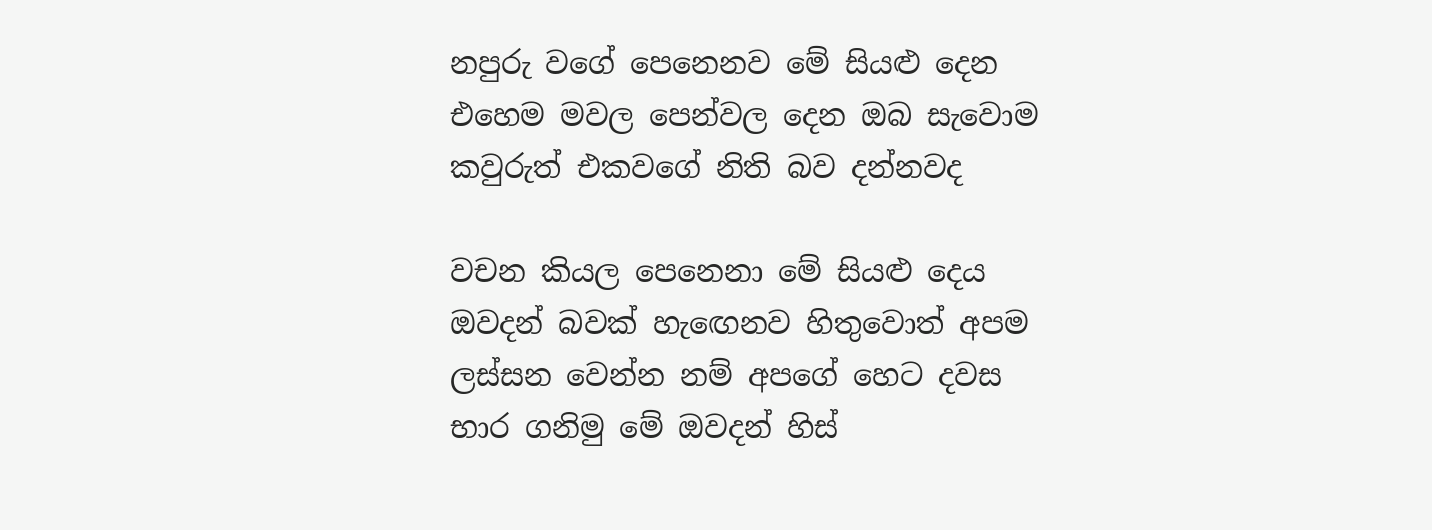නපුරු වගේ පෙනෙනව මේ සියළු දෙන
එහෙම මවල පෙන්වල දෙන ඔබ සැවොම
කවුරුත් එකවගේ නිති බව දන්නවද

වචන කියල පෙනෙනා මේ සියළු දෙය
ඔවදන් බවක් හැඟෙනව හිතුවොත් අපම
ලස්සන වෙන්න නම් අපගේ හෙට දවස
භාර ගනිමු මේ ඔවදන් හිස්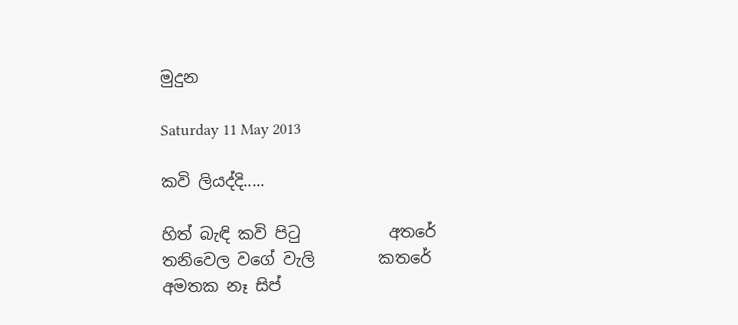මුදුන

Saturday 11 May 2013

කවි ලියද්දි.....

හිත් බැඳි කවි පිටු           අතරේ
තනිවෙල වගේ වැලි        කතරේ
අමතක නෑ සිප්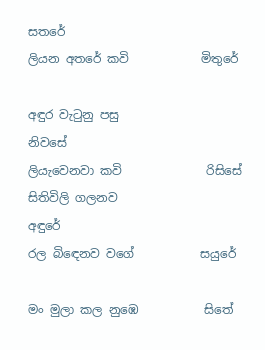සතරේ
ලියන අතරේ කවි            මිතුරේ

අඳුර වැටුනු පසු               නිවසේ
ලියැවෙනවා කවි              රිසිසේ
සිතිවිලි ගලනව                අඳුරේ
රල බිඳෙනව වගේ           සයුරේ

මං මුලා කල නුඹෙ           සිතේ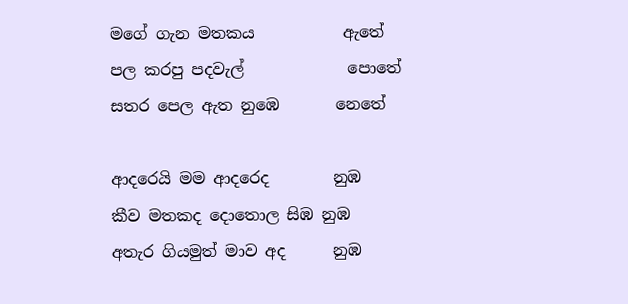මගේ ගැන මතකය           ඇතේ
පල කරපු පදවැල්             පොතේ
සතර පෙල ඇත නුඹෙ       නෙතේ

ආදරෙයි මම ආදරෙද        නුඹ
කීව මතකද දොතොල සිඹ නුඹ
අතැර ගියමුත් මාව අද      නුඹ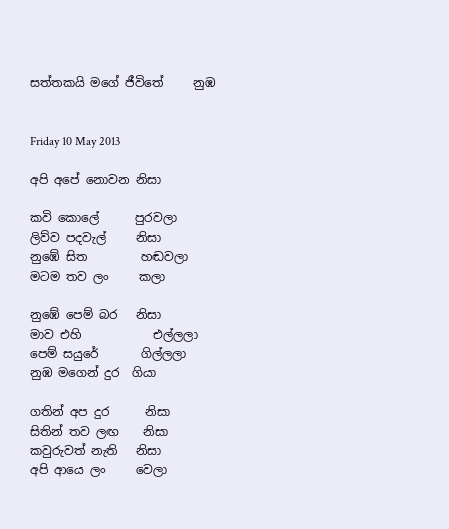සත්තකයි මගේ ජීවිතේ     නුඹ


Friday 10 May 2013

අපි අපේ නොවන නිසා

කවි කොලේ      පුරවලා
ලිව්ව පදවැල්     නිසා
නුඹේ සිත         හඬවලා
මටම තව ලං     කලා

නුඹේ පෙම් බර   නිසා
මාව එහි            එල්ලලා
පෙම් සයුරේ       ගිල්ලලා
නුඹ මගෙන් දුර  ගියා

ගතින් අප දුර      නිසා
සිතින් තව ලඟ    නිසා
කවුරුවත් නැති   නිසා
අපි ආයෙ ලං     වෙලා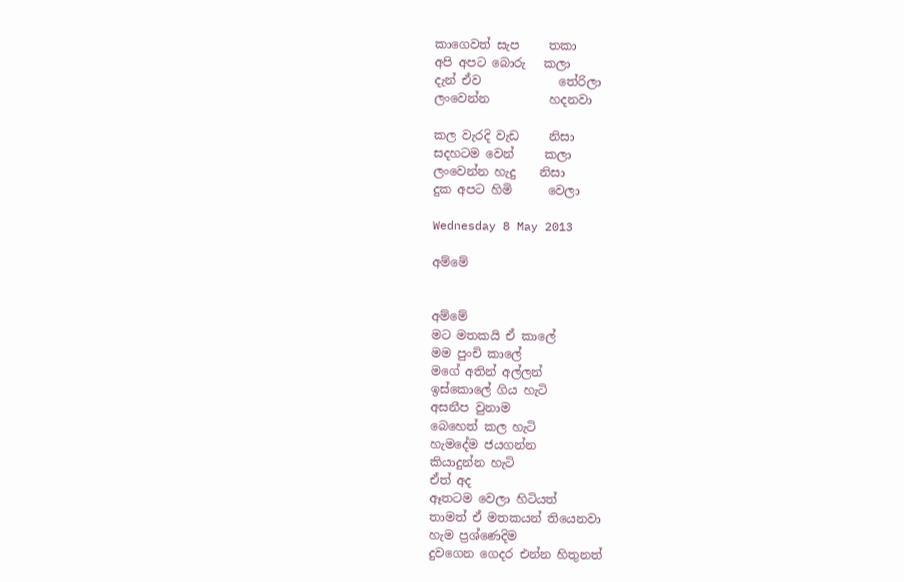කාගෙවත් සැප     තකා
අපි අපට බොරු   කලා
දැන් ඒව             තේරිලා
ලංවෙන්න          හදනවා

කල වැරදි වැඩ     නිසා
සදහටම වෙන්     කලා
ලංවෙන්න හැදු    නිසා
දුක අපට හිමි      වෙලා

Wednesday 8 May 2013

අම්මේ


අම්මේ
මට මතකයි ඒ කාලේ
මම පුංචි කාලේ
මගේ අතින් අල්ලන්
ඉස්කොලේ ගිය හැටි
අසනීප වුනාම
බෙහෙත් කල හැටි
හැමදේම ජයගන්න
කියාදුන්න හැටි
ඒත් අද
ඈතටම වෙලා හිටියත්
තාමත් ඒ මතකයන් තියෙනවා
හැම ප්‍රශ්ණෙදිම
දුවගෙන ගෙදර එන්න හිතුනත්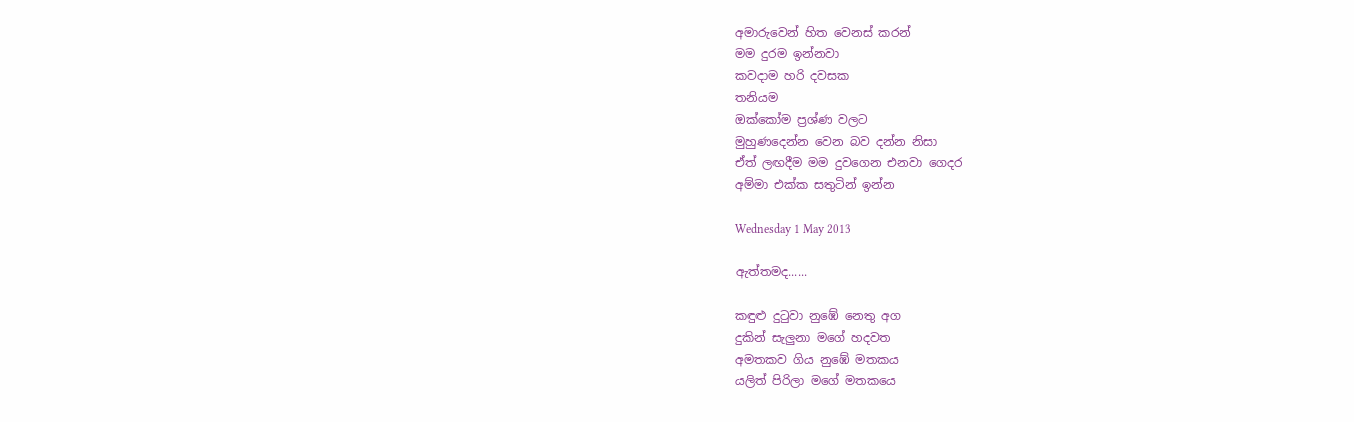අමාරුවෙන් හිත වෙනස් කරන්
මම දුරම ඉන්නවා
කවදාම හරි දවසක
තනියම
ඔක්කෝම ප්‍රශ්ණ වලට
මුහුණදෙන්න වෙන බව දන්න නිසා
ඒත් ලඟදීම මම දුවගෙන එනවා ගෙදර
අම්මා එක්ක සතුටින් ඉන්න

Wednesday 1 May 2013

ඇත්තමද......

කඳුළු දුටුවා නුඹේ නෙතු අග‍
දුකින් සැලුනා මගේ හදවත
අමතකව ගිය නුඹේ මතකය
යලිත් පිරිලා මගේ මතකයෙ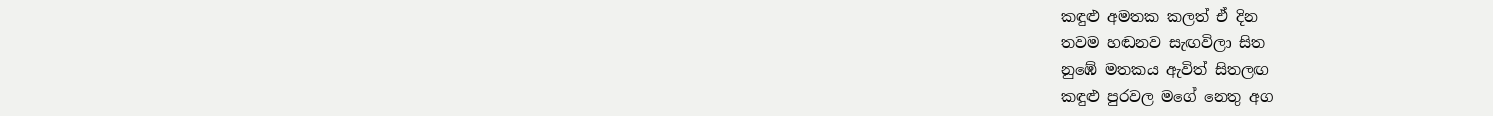කඳුළු අමතක කලත් ඒ දින
තවම හඬනව සැඟවිලා සිත
නුඹේ මතකය ඇවිත් සිතලඟ
කඳුළු පුරවල මගේ නෙතු අග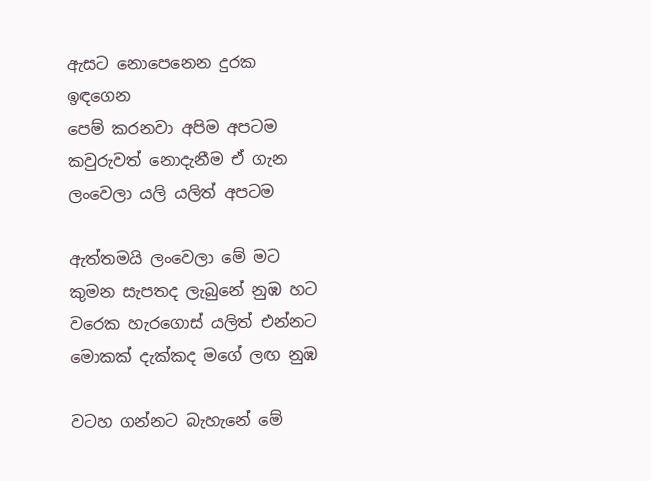ඇසට නොපෙනෙන දුරක ඉඳගෙන
පෙම් කරනවා අපිම අපටම
කවුරුවත් නොදැනීම ඒ ගැන
ලංවෙලා යලි යලිත් අපටම

ඇත්තමයි ලංවෙලා මේ මට
කුමන සැපතද ලැබුනේ නුඹ හට
වරෙක හැරගොස් යලිත් එන්නට
මොකක් දැක්කද මගේ ලඟ නුඹ

වටහ ගන්නට බැහැනේ මේ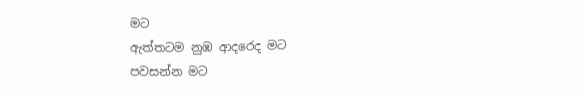මට
ඇත්තටම නුඹ ආදරෙද මට
පවසන්න මට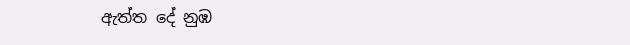ඇත්ත දේ නුඹ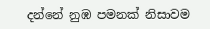දන්නේ නුඹ පමනක් නිසාවම